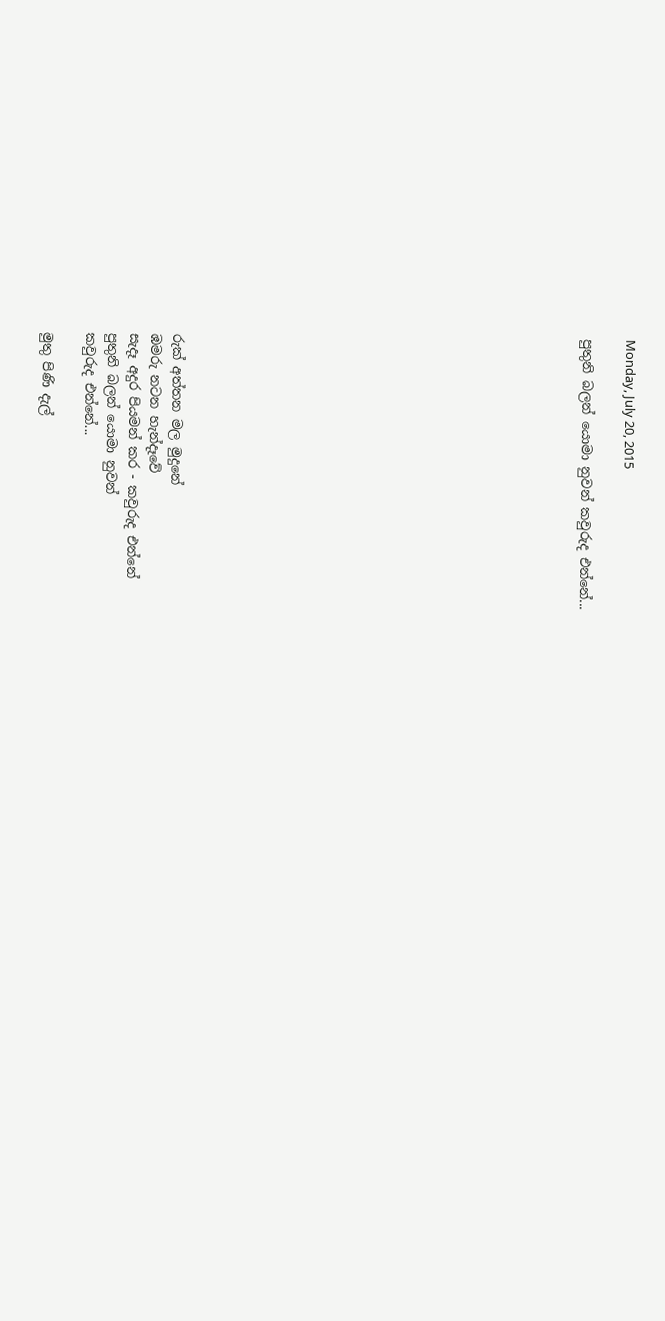Monday, July 20, 2015

පුතුනි බලන් යොමා නුවන් කවුරුද එන්නේ...


















රුක් අත්තන මල මුදුනේ
ඹමරු නටන හැන්දෑවේ
සැදෑ අදුර පියමන් කර - කවුරුද එන්නේ
පුතුනි බලන් යොමා නුවන්
කවුරුද එන්නේ...

මුතු පිණි දැල්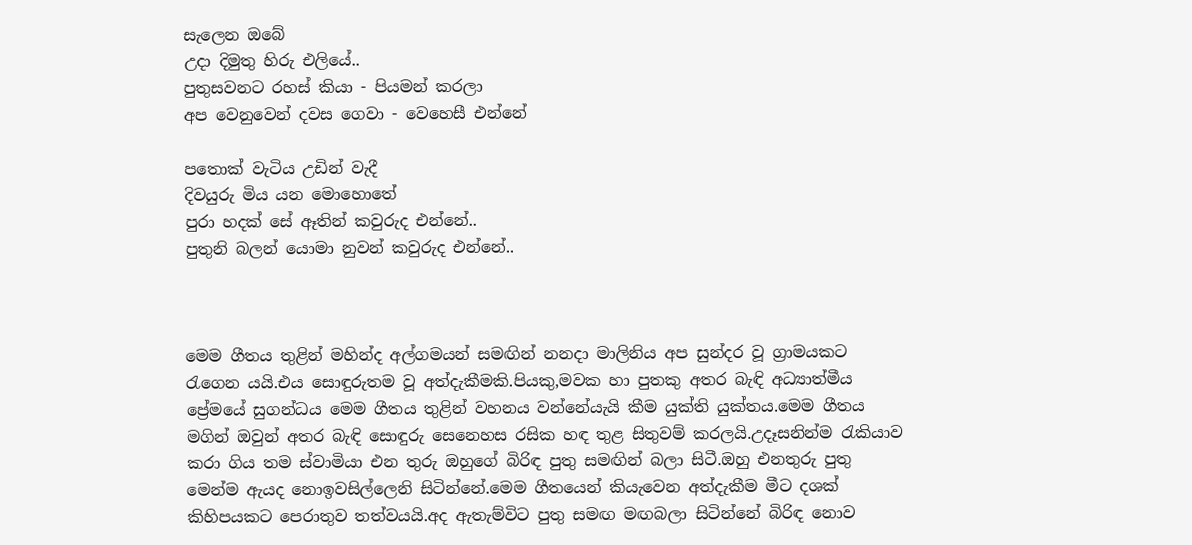සැලෙන ඔබේ
උදා දිමුතු හිරු එලියේ..
පුතුසවනට රහස් කියා - පියමන් කරලා
අප වෙනුවෙන් දවස ගෙවා - වෙහෙසී එන්නේ

පතොක් වැටිය උඩින් වැදී
දිවයුරු මිය යන මොහොතේ
පුරා හදක් සේ ඈතින් කවුරුද එන්නේ..
පුතුනි බලන් යොමා නුවන් කවුරුද ‍එන්නේ..



මෙම ගීතය තුළින් මහින්ද අල්ගමයන් සමඟින් නනදා මාලිනිය අප සුන්දර වූ ග්‍රාමයකට රැගෙන යයි.එය සොඳුරුතම වූ අත්දැකීමකි.පියකු,මවක හා පුතකු අතර බැඳි අධ්‍යාත්මීය ප්‍රේමයේ සුගන්ධය මෙම ගීතය තුළින් වහනය වන්නේයැයි කීම යුක්ති යුක්තය.මෙම ගීතය මගින් ඔවුන් අතර බැඳි සොඳුරු සෙනෙහස රසික හඳ තුළ සිතුවම් කරලයි.උදෑසනින්ම රැකියාව කරා ගිය තම ස්වාමියා එන තුරු ඔහුගේ බිරිඳ පුතු සමඟින් බලා සිටී.ඔහු එනතුරු පුතු මෙන්ම ඇයද නොඉවසිල්ලෙනි සිටින්නේ.මෙම ගීතයෙන් කියැවෙන අත්දැකීම මීට දශක් කිහිපයකට පෙරාතුව තත්වයයි.අද ඇතැම්විට පුතු සමඟ මඟබලා සිටින්නේ බිරිඳ නොව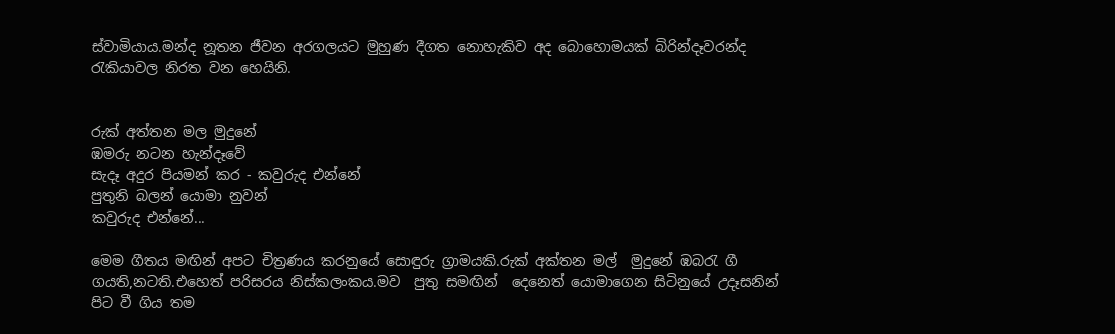ස්වාමියාය.මන්ද නූතන ජීවන අරගලයට මුහුණ දීගත නොහැකිව අද බොහොමයක් බිරින්දෑවරන්ද රැකියාවල නිරත වන හෙයිනි.


රුක් අත්තන මල මුදුනේ
ඹමරු නටන හැන්දෑවේ
සැදෑ අදුර පියමන් කර - කවුරුද එන්නේ
පුතුනි බලන් යොමා නුවන්
කවුරුද එන්නේ...

මෙම ගීතය මඟින් අපට චිත්‍රණය කරනුයේ සොඳුරු ග්‍රාමයකි.රුක් අක්තන මල්  මුදුනේ ඹබරැ ගී ගයති,නටති.එහෙත් පරිසරය නිස්කලංකය.මව  පුතු සමඟින්  දෙනෙත් යොමාගෙන සිටිනුයේ උදෑසනින් පිට වී ගිය තම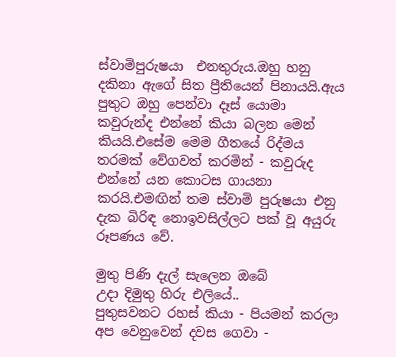ස්වාමිපුරුෂයා  එනතුරුය.ඔහු හනු දකිනා ඇගේ සිත ප්‍රීතියෙන් පිනායයි.ඇය පුතුට ඔහු පෙන්වා දෑස් යොමා කවුරුන්ද එන්නේ කියා බලන මෙන් කියයි.එසේම මෙම ගීතයේ රිද්මය තරමක් වේගවත් කරමින් - කවුරුද එන්නේ යන කොටස ගායනා කරයි.එමඟින් තම ස්වාමි පුරුෂයා එනු දැක බිරිඳ නොඉවසිල්ලට පක් වූ අයුරු රූපණය වේ.

මුතු පිණි දැල් සැලෙන ඔබේ
උදා දිමුතු හිරු එලියේ..
පුතුසවනට රහස් කියා - පියමන් කරලා
අප වෙනුවෙන් දවස ගෙවා -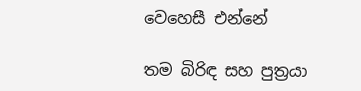වෙහෙසී එන්නේ

තම බිරිඳ සහ පුත්‍රයා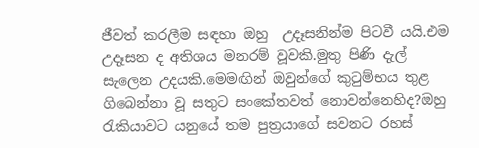ජීවත් කරලීම සඳහා ඔහු  උදෑසනින්ම පිටවී යයි.එම උදෑසන ද අතිශය මනරම් වූවකි.මුතු පිණි දැල් සැලෙන උදයකි.මෙමඟින් ඔවුන්ගේ කුටුම්භය තුළ ගිබෙන්නා වූ සතුට සංකේතවත් නොවන්නෙහිද?ඔහු  රැකියාවට යනුයේ තම පුත්‍රයාගේ සවනට රහස්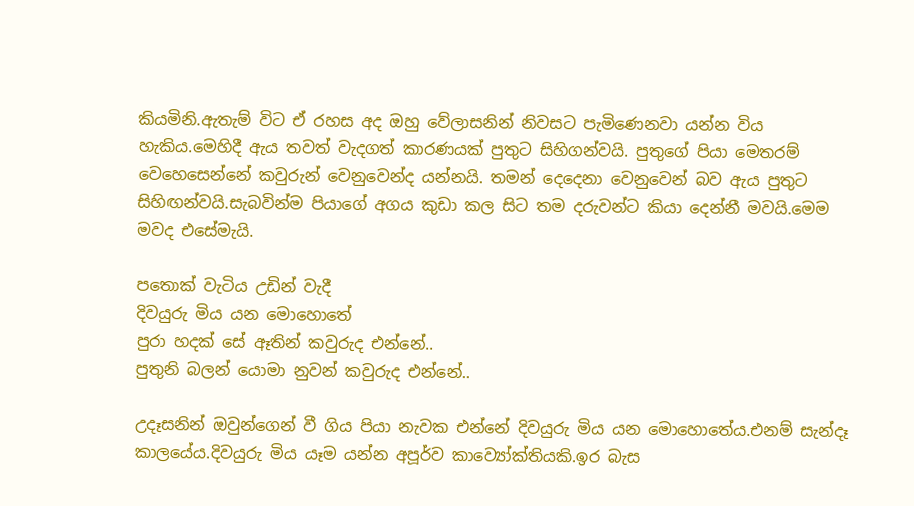කියමිනි.ඇතැම් විට ඒ රහස අද ඔහු වේලාසනින් නිවසට පැමිණෙනවා යන්න විය හැකිය.මෙහිදී ඇය තවත් වැදගත් කාරණයක් පුතුට සිහිගන්වයි. පුතුගේ පියා මෙතරම් වෙහෙසෙන්නේ කවුරුන් වෙනුවෙන්ද යන්නයි. තමන් දෙදෙනා වෙනුවෙන් බව ඇය පුතුට සිහිඟන්වයි.සැබවින්ම පියාගේ අගය කුඩා කල සිට තම දරුවන්ට කියා දෙන්නී මවයි.මෙම මවද එසේමැයි.

පතොක් වැටිය උඩින් වැදී
දිවයුරු මිය යන මොහොතේ
පුරා හදක් සේ ඈතින් කවුරුද එන්නේ..
පුතුනි බලන් යොමා නුවන් කවුරුද ‍එන්නේ..

උදෑසනින් ඔවුන්ගෙන් වී ගිය පියා නැවක එන්නේ දිවයුරු මිය යන මොහොතේය.එනම් සැන්දෑ කාලයේය.දිවයුරු මිය යෑම යන්න අපූර්ව කාව්‍යෝක්තියකි.ඉර බැස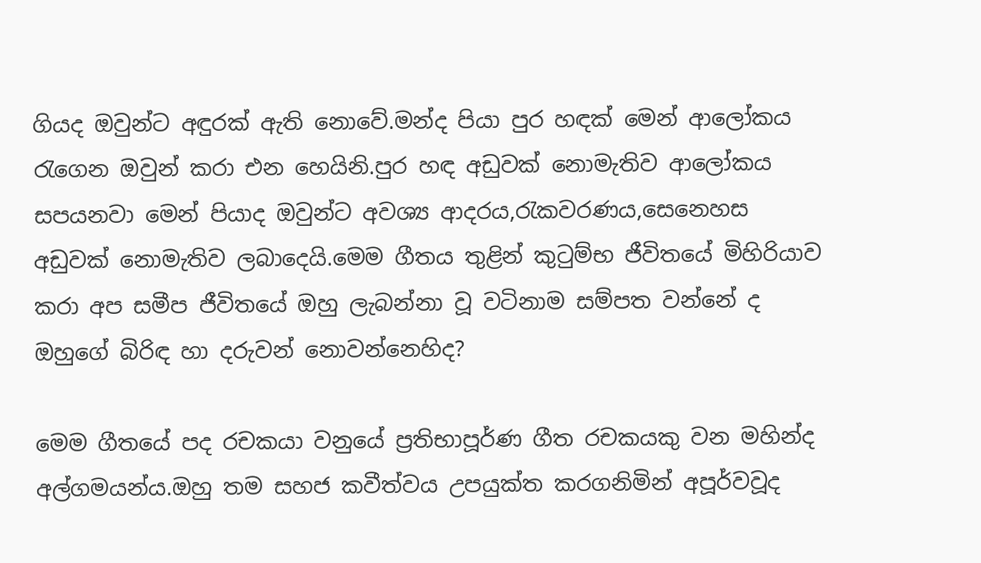ගියද ඔවුන්ට අඳුරක් ඇති නොවේ.මන්ද පියා පුර හඳක් මෙන් ආලෝකය රැගෙන ඔවුන් කරා එන හෙයිනි.පුර හඳ අඩුවක් නොමැතිව ආලෝකය  සපයනවා මෙන් පියාද ඔවුන්ට අවශ්‍ය ආදරය,රැකවරණය,සෙනෙහස අඩුවක් නොමැතිව ලබාදෙයි.මෙම ගීතය තුළින් කුටුම්භ ජීවිතයේ මිහිරියාව කරා අප සමීප ජීවිතයේ ඔහු ලැබන්නා වූ වටිනාම සම්පත වන්නේ ද ඔහුගේ බිරිඳ හා දරුවන් නොවන්නෙහිද?

මෙම ගීතයේ පද රචකයා වනුයේ ප්‍රතිභාපූර්ණ ගීත රචකයකු වන මහින්ද අල්ගමයන්ය.ඔහු තම සහජ කවීත්වය උපයුක්ත කරගනිමින් අපූර්වවූද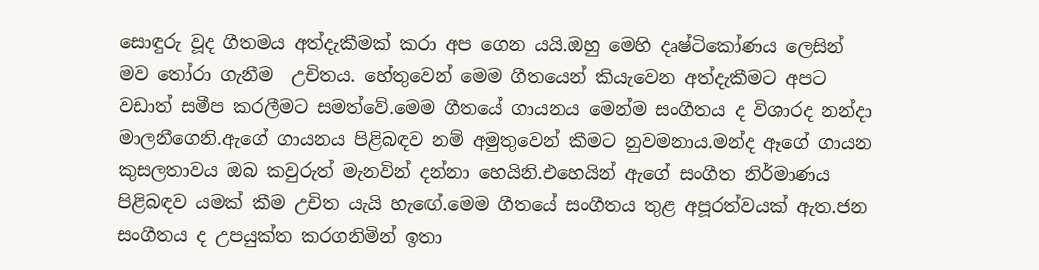සොඳුරු වූද ගීතමය අත්දැකීමක් කරා අප ගෙන යයි.ඔහු මෙහි දෘෂ්ටිකෝණය ලෙසින් මව තෝරා ගැනීම  උචිතය. හේතුවෙන් මෙම ගීතයෙන් කියැවෙන අත්දැකීමට අපට වඩාත් සමීප කරලීමට සමත්වේ.මෙම ගීතයේ ගායනය මෙන්ම සංගීතය ද විශාරද නන්දා මාලනීගෙනි.ඇගේ ගායනය පිළිබඳව නම් අමුතුවෙන් කීමට නුවමනාය.මන්ද ඈගේ ගායන කුසලතාවය ඔබ කවුරුත් මැනවින් දන්නා හෙයිනි.එහෙයින් ඇගේ සංගීත නිර්මාණය පිළිබඳව යමක් කීම උචිත යැයි හැඟේ.මෙම ගීතයේ සංගීතය තුළ අපූරත්වයක් ඇත.ජන සංගීතය ද උපයුක්ත කරගනිමින් ඉතා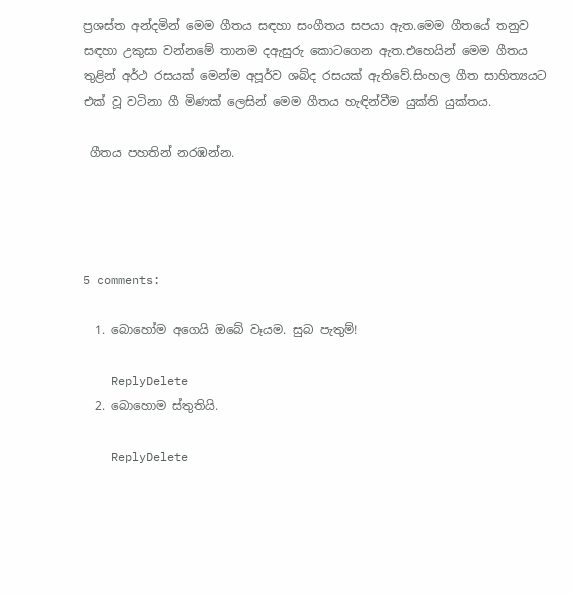ප්‍රශස්ත අන්දමින් මෙම ගීතය සඳහා සංගීතය සපයා ඇත.මෙම ගීතයේ තනුව සඳහා උකුසා වන්නමේ තානම දඇසුරු කොටගෙන ඇත.එහෙයින් මෙම ගීතය තුළින් අර්ථ රසයක් මෙන්ම අපූර්ව ශබ්ද රසයක් ඇතිවේ.සිංහල ගීත සාහිත්‍යයට එක් වූ වටිනා ගී මිණක් ලෙසින් මෙම ගීතය හැඳින්වීම යුක්ති යුක්තය.

 ගීතය පහතින් නරඹන්න.




5 comments:

  1. බොහෝම අගෙයි ඔබේ වෑයම. සුබ පැතුම්!

    ReplyDelete
  2. බොහොම ස්තුතියි.

    ReplyDelete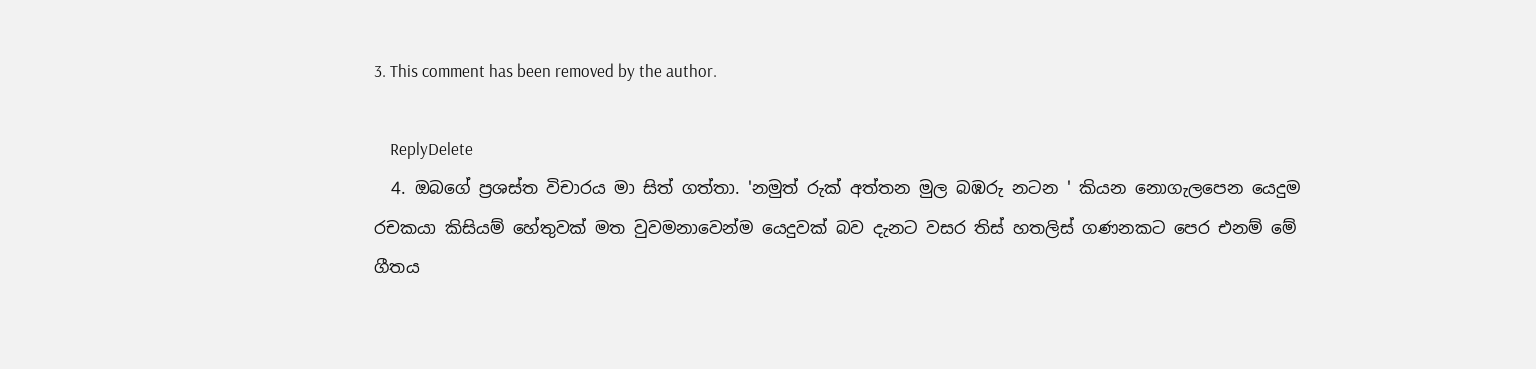3. This comment has been removed by the author.

    ReplyDelete
  4. ඔබගේ ප්‍රශස්ත විචාරය මා සිත් ගත්තා. 'නමුත් රුක් අත්තන මුල බඹරු නටන ' කියන නොගැලපෙන යෙදුම රචකයා කිසියම් හේතුවක් මත වුවමනාවෙන්ම යෙදුවක් බව දැනට වසර තිස් හතලිස් ගණනකට පෙර එනම් මේ ගීතය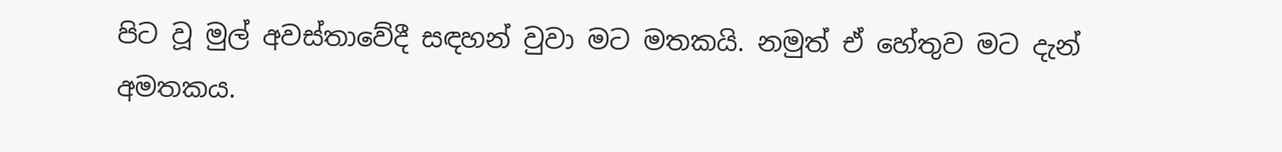පිට වූ මුල් අවස්තාවේදී සඳහන් වුවා මට මතකයි. නමුත් ඒ හේතුව මට දැන් අමතකය.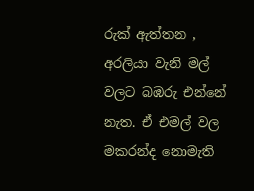රුක් ඇත්තන , අරලියා වැනි මල් වලට බඹරු එන්නේ නැත. ඒ එමල් වල මකරන්ද නොමැති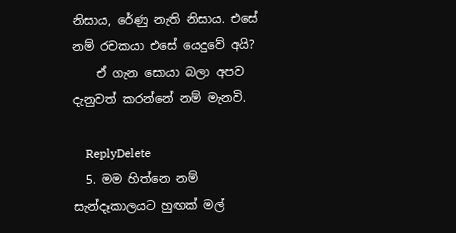නිසාය, රේණු නැති නිසාය. එසේ නම් රචකයා එසේ යෙදුවේ අයි?
    ඒ ගැන සොයා බලා අපව දැනුවත් කරන්නේ නම් මැනවි.

    ReplyDelete
  5. මම හිත්නෙ නම් සැන්දෑකාලයට හුඟක් මල්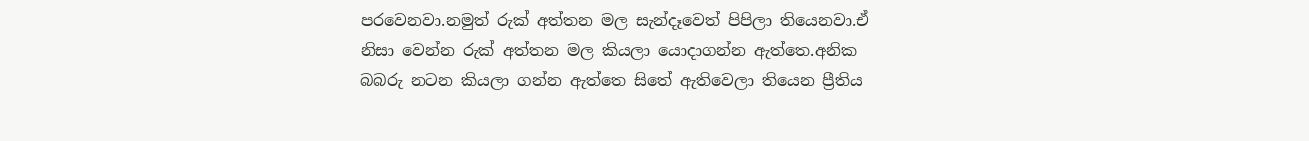පරවෙනවා.නමුත් රුක් අත්තන මල සැන්දෑවෙත් පිපිලා තියෙනවා.ඒ නිසා වෙන්න රුක් අත්තන මල කියලා යොදාගන්න ඇත්තෙ.අනික බබරු නටන කියලා ගන්න ඇත්තෙ සිතේ ඇතිවෙලා තියෙන ප්‍රීතිය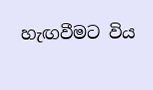හැඟවීමට විය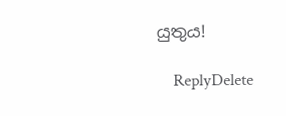යුතුය!

    ReplyDelete